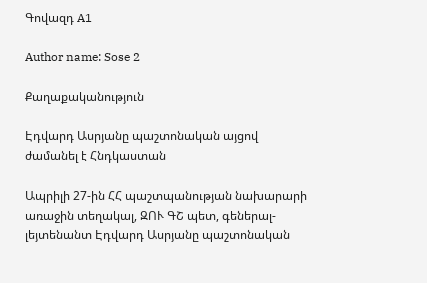Գովազդ A1

Author name: Sose 2

Քաղաքականություն

Էդվարդ Ասրյանը պաշտոնական այցով ժամանել է Հնդկաստան

Ապրիլի 27-ին ՀՀ պաշտպանության նախարարի առաջին տեղակալ, ԶՈՒ ԳՇ պետ, գեներալ-լեյտենանտ Էդվարդ Ասրյանը պաշտոնական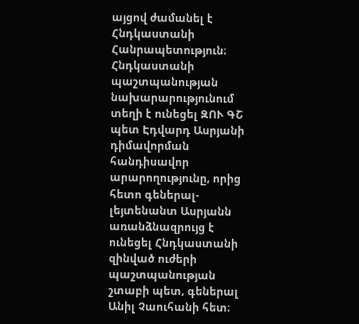այցով ժամանել է Հնդկաստանի Հանրապետություն։ Հնդկաստանի պաշտպանության նախարարությունում տեղի է ունեցել ԶՈՒ ԳՇ պետ Էդվարդ Ասրյանի դիմավորման հանդիսավոր արարողությունը, որից հետո գեներալ-լեյտենանտ Ասրյանն առանձնազրույց է ունեցել Հնդկաստանի զինված ուժերի պաշտպանության շտաբի պետ, գեներալ Անիլ Չաուհանի հետ։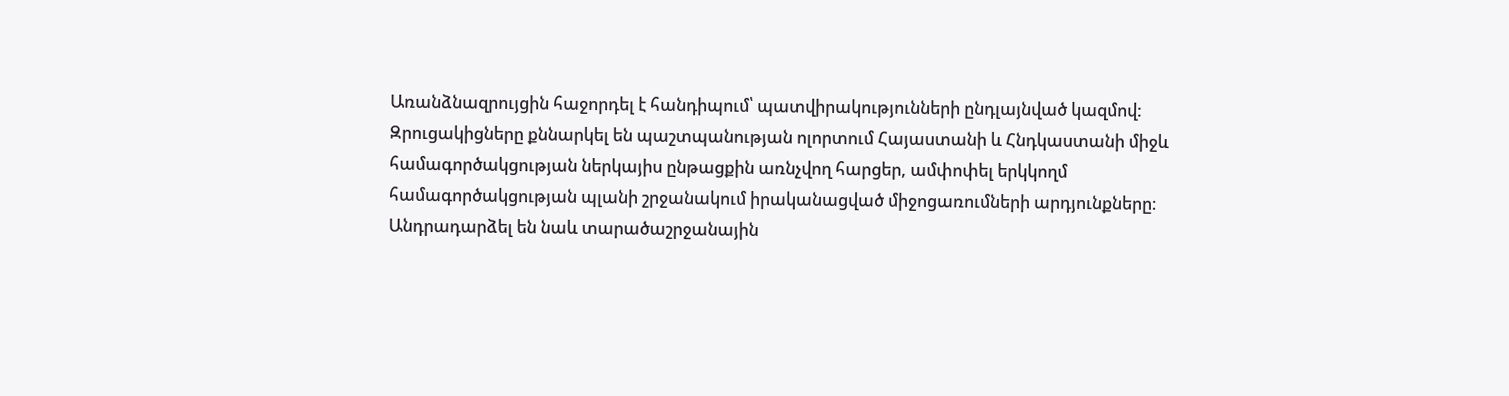Առանձնազրույցին հաջորդել է հանդիպում՝ պատվիրակությունների ընդլայնված կազմով: Զրուցակիցները քննարկել են պաշտպանության ոլորտում Հայաստանի և Հնդկաստանի միջև համագործակցության ներկայիս ընթացքին առնչվող հարցեր, ամփոփել երկկողմ համագործակցության պլանի շրջանակում իրականացված միջոցառումների արդյունքները։ Անդրադարձել են նաև տարածաշրջանային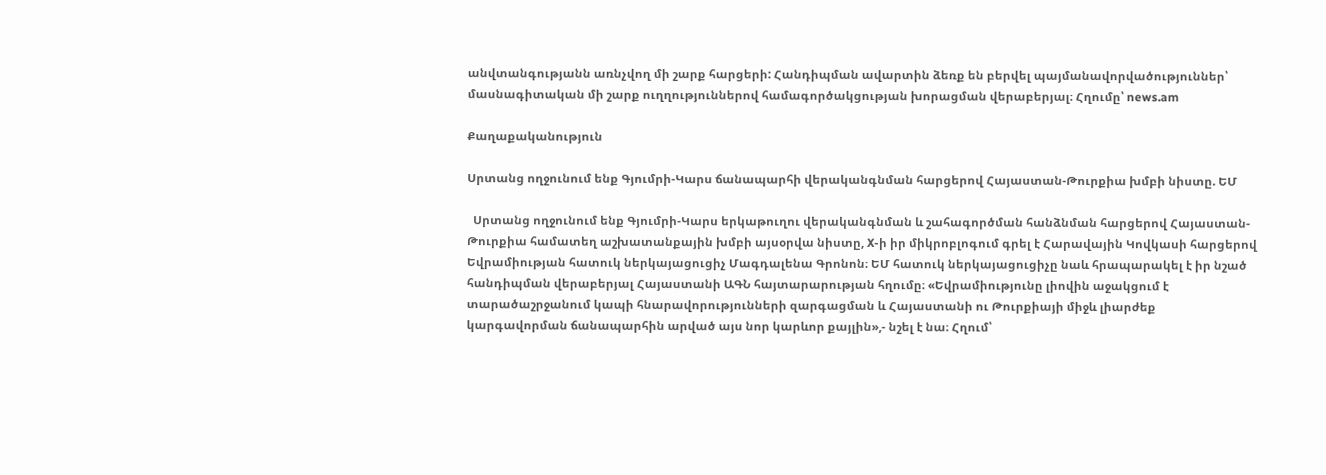անվտանգությանն առնչվող մի շարք հարցերի: Հանդիպման ավարտին ձեռք են բերվել պայմանավորվածություններ՝ մասնագիտական մի շարք ուղղություններով համագործակցության խորացման վերաբերյալ։ Հղումը՝ news.am

Քաղաքականություն

Սրտանց ողջունում ենք Գյումրի-Կարս ճանապարհի վերականգնման հարցերով Հայաստան-Թուրքիա խմբի նիստը. ԵՄ

  Սրտանց ողջունում ենք Գյումրի-Կարս երկաթուղու վերականգնման և շահագործման հանձնման հարցերով Հայաստան-Թուրքիա համատեղ աշխատանքային խմբի այսօրվա նիստը, X-ի իր միկրոբլոգում գրել է Հարավային Կովկասի հարցերով Եվրամիության հատուկ ներկայացուցիչ Մագդալենա Գրոնոն։ ԵՄ հատուկ ներկայացուցիչը նաև հրապարակել է իր նշած հանդիպման վերաբերյալ Հայաստանի ԱԳՆ հայտարարության հղումը։ «Եվրամիությունը լիովին աջակցում է տարածաշրջանում կապի հնարավորությունների զարգացման և Հայաստանի ու Թուրքիայի միջև լիարժեք կարգավորման ճանապարհին արված այս նոր կարևոր քայլին»,- նշել է նա։ Հղում՝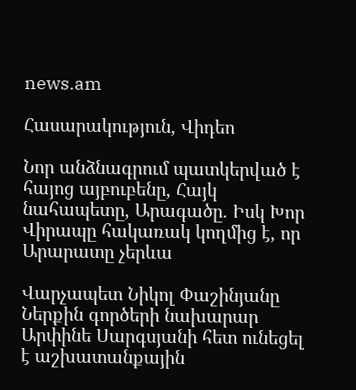news.am

Հասարակություն, Վիդեո

Նոր անձնագրում պատկերված է հայոց այբուբենը, Հայկ նահապետը, Արագածը. Իսկ Խոր Վիրապը հակառակ կողմից է, որ Արարատը չերևա

Վարչապետ Նիկոլ Փաշինյանը Ներքին գործերի նախարար Արփինե Սարգսյանի հետ ունեցել է աշխատանքային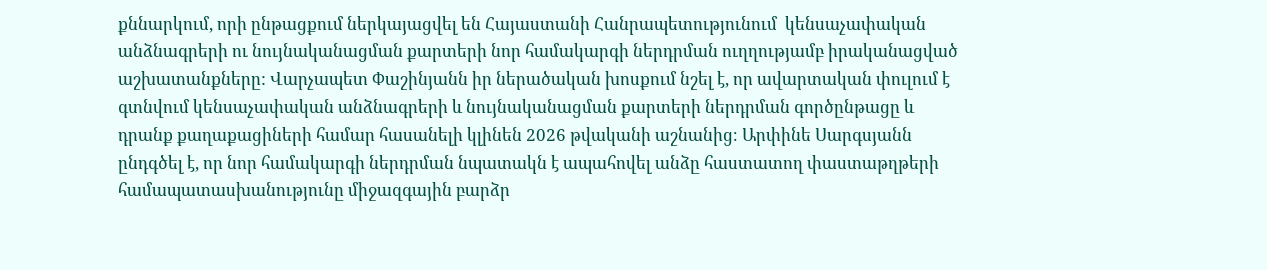քննարկում, որի ընթացքում ներկայացվել են Հայաստանի Հանրապետությունում  կենսաչափական անձնագրերի ու նույնականացման քարտերի նոր համակարգի ներդրման ուղղությամբ իրականացված աշխատանքները: Վարչապետ Փաշինյանն իր ներածական խոսքում նշել է, որ ավարտական փուլում է գտնվում կենսաչափական անձնագրերի և նույնականացման քարտերի ներդրման գործընթացը և դրանք քաղաքացիների համար հասանելի կլինեն 2026 թվականի աշնանից։ Արփինե Սարգսյանն ընդգծել է, որ նոր համակարգի ներդրման նպատակն է ապահովել անձը հաստատող փաստաթղթերի համապատասխանությունը միջազգային բարձր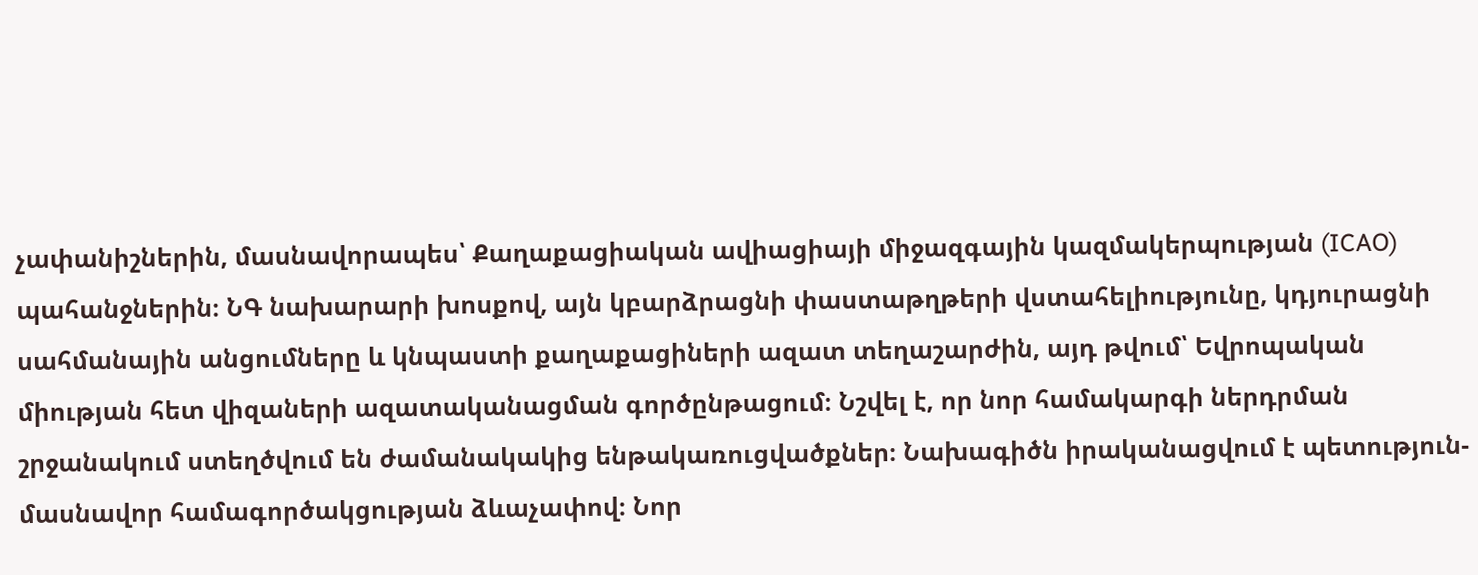չափանիշներին, մասնավորապես՝ Քաղաքացիական ավիացիայի միջազգային կազմակերպության (ICAO) պահանջներին։ ՆԳ նախարարի խոսքով, այն կբարձրացնի փաստաթղթերի վստահելիությունը, կդյուրացնի սահմանային անցումները և կնպաստի քաղաքացիների ազատ տեղաշարժին, այդ թվում՝ Եվրոպական միության հետ վիզաների ազատականացման գործընթացում։ Նշվել է, որ նոր համակարգի ներդրման շրջանակում ստեղծվում են ժամանակակից ենթակառուցվածքներ։ Նախագիծն իրականացվում է պետություն-մասնավոր համագործակցության ձևաչափով։ Նոր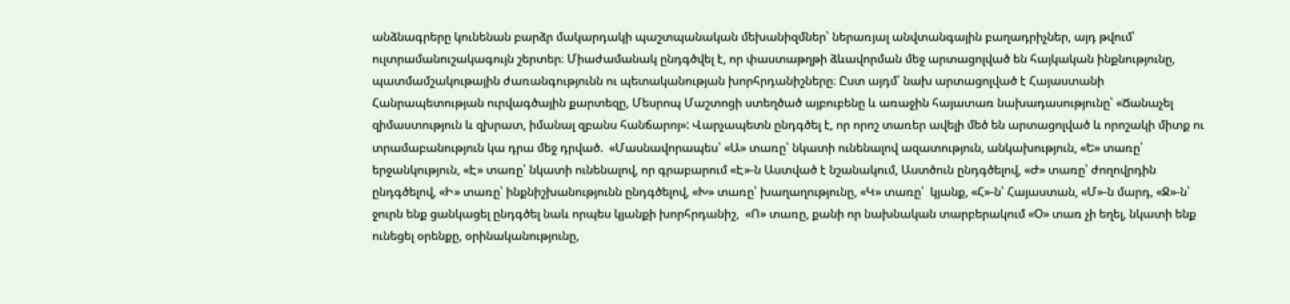անձնագրերը կունենան բարձր մակարդակի պաշտպանական մեխանիզմներ՝ ներառյալ անվտանգային բաղադրիչներ, այդ թվում՝ ուլտրամանուշակագույն շերտեր։ Միաժամանակ ընդգծվել է, որ փաստաթղթի ձևավորման մեջ արտացոլված են հայկական ինքնությունը, պատմամշակութային ժառանգությունն ու պետականության խորհրդանիշները։ Ըստ այդմ՝ նախ արտացոլված է Հայաստանի Հանրապետության ուրվագծային քարտեզը, Մեսրոպ Մաշտոցի ստեղծած այբուբենը և առաջին հայատառ նախադասությունը՝ «Ճանաչել զիմաստություն և զխրատ, իմանալ զբանս հանճարոյ»: Վարչապետն ընդգծել է, որ որոշ տառեր ավելի մեծ են արտացոլված և որոշակի միտք ու տրամաբանություն կա դրա մեջ դրված.  «Մասնավորապես՝ «Ա» տառը՝ նկատի ունենալով ազատություն, անկախություն, «Ե» տառը՝ երջանկություն, «Է» տառը՝ նկատի ունենալով, որ գրաբարում «Է»-ն Աստված է նշանակում, Աստծուն ընդգծելով, «Ժ» տառը՝ ժողովրդին ընդգծելով, «Ի» տառը՝ ինքնիշխանությունն ընդգծելով, «Խ» տառը՝ խաղաղությունը, «Կ» տառը՝  կյանք, «Հ»-ն՝ Հայաստան, «Մ»-ն մարդ, «Ջ»-ն՝ ջուրն ենք ցանկացել ընդգծել նաև որպես կյանքի խորհրդանիշ,  «Ո» տառը, քանի որ նախնական տարբերակում «Օ» տառ չի եղել, նկատի ենք ունեցել օրենքը, օրինականությունը,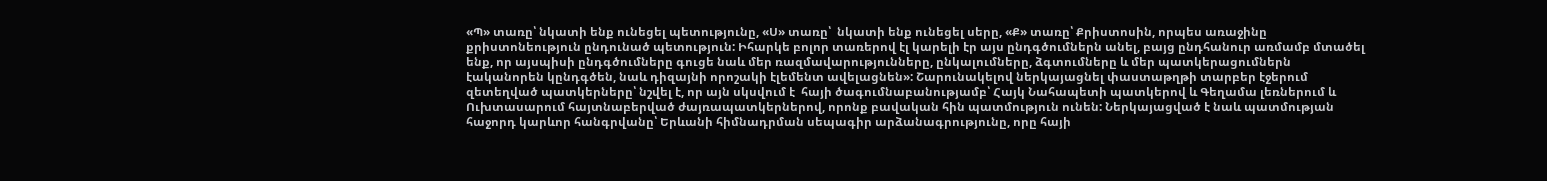«Պ» տառը՝ նկատի ենք ունեցել պետությունը, «Ս» տառը՝  նկատի ենք ունեցել սերը, «Ք» տառը՝ Քրիստոսին, որպես առաջինը քրիստոնեություն ընդունած պետություն: Իհարկե բոլոր տառերով էլ կարելի էր այս ընդգծումներն անել, բայց ընդհանուր առմամբ մտածել ենք, որ այսպիսի ընդգծումները գուցե նաև մեր ռազմավարությունները, ընկալումները, ձգտումները և մեր պատկերացումներն էականորեն կընդգծեն, նաև դիզայնի որոշակի էլեմենտ ավելացնեն»: Շարունակելով ներկայացնել փաստաթղթի տարբեր էջերում զետեղված պատկերները՝ նշվել է, որ այն սկսվում է  հայի ծագումնաբանությամբ՝ Հայկ Նահապետի պատկերով և Գեղամա լեռներում և Ուխտասարում հայտնաբերված ժայռապատկերներով, որոնք բավական հին պատմություն ունեն: Ներկայացված է նաև պատմության հաջորդ կարևոր հանգրվանը՝ Երևանի հիմնադրման սեպագիր արձանագրությունը, որը հայի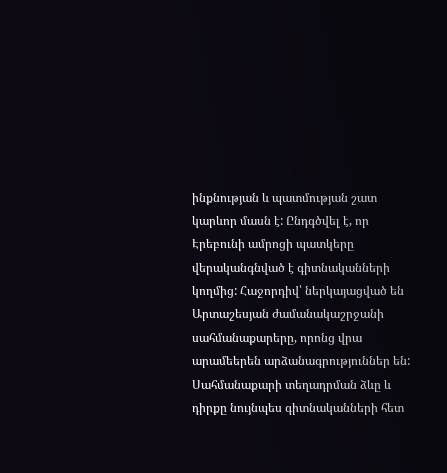ինքնության և պատմության շատ կարևոր մասն է: Ընդգծվել է, որ Էրեբունի ամրոցի պատկերը վերականգնված է գիտնականների կողմից: Հաջորդիվ՝ ներկայացված են Արտաշեսյան ժամանակաշրջանի սահմանաքարերը, որոնց վրա արամեերեն արձանագրություններ են: Սահմանաքարի տեղադրման ձևը և դիրքը նույնպես գիտնականների հետ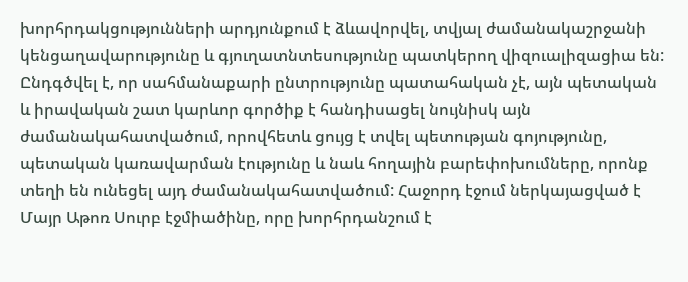խորհրդակցությունների արդյունքում է ձևավորվել, տվյալ ժամանակաշրջանի կենցաղավարությունը և գյուղատնտեսությունը պատկերող վիզուալիզացիա են: Ընդգծվել է, որ սահմանաքարի ընտրությունը պատահական չէ, այն պետական և իրավական շատ կարևոր գործիք է հանդիսացել նույնիսկ այն ժամանակահատվածում, որովհետև ցույց է տվել պետության գոյությունը, պետական կառավարման էությունը և նաև հողային բարեփոխումները, որոնք տեղի են ունեցել այդ ժամանակահատվածում: Հաջորդ էջում ներկայացված է Մայր Աթոռ Սուրբ էջմիածինը, որը խորհրդանշում է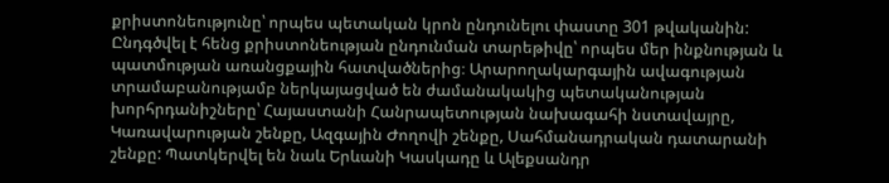քրիստոնեությունը՝ որպես պետական կրոն ընդունելու փաստը 301 թվականին: Ընդգծվել է հենց քրիստոնեության ընդունման տարեթիվը՝ որպես մեր ինքնության և պատմության առանցքային հատվածներից։ Արարողակարգային ավագության տրամաբանությամբ ներկայացված են ժամանակակից պետականության խորհրդանիշները՝ Հայաստանի Հանրապետության նախագահի նստավայրը, Կառավարության շենքը, Ազգային Ժողովի շենքը, Սահմանադրական դատարանի շենքը: Պատկերվել են նաև Երևանի Կասկադը և Ալեքսանդր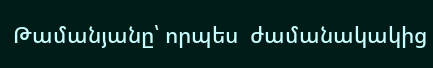Թամանյանը՝ որպես  ժամանակակից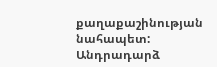քաղաքաշինության նահապետ: Անդրադարձ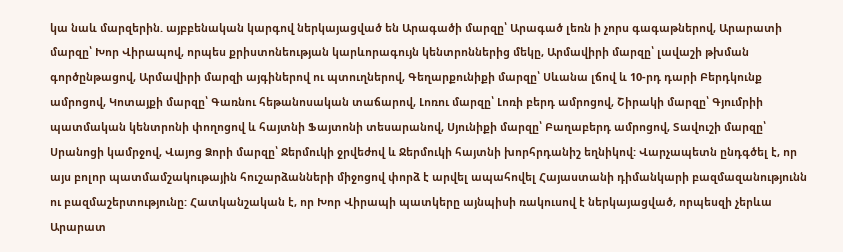կա նաև մարզերին. այբբենական կարգով ներկայացված են Արագածի մարզը՝ Արագած լեռն ի չորս գագաթներով, Արարատի մարզը՝ Խոր Վիրապով, որպես քրիստոնեության կարևորագույն կենտրոններից մեկը, Արմավիրի մարզը՝ լավաշի թխման գործընթացով, Արմավիրի մարզի այգիներով ու պտուղներով, Գեղարքունիքի մարզը՝ Սևանա լճով և 10-րդ դարի Բերդկունք ամրոցով, Կոտայքի մարզը՝ Գառնու հեթանոսական տաճարով, Լոռու մարզը՝ Լոռի բերդ ամրոցով, Շիրակի մարզը՝ Գյումրիի պատմական կենտրոնի փողոցով և հայտնի Ֆայտոնի տեսարանով, Սյունիքի մարզը՝ Բաղաբերդ ամրոցով, Տավուշի մարզը՝ Սրանոցի կամրջով, Վայոց Ձորի մարզը՝ Ջերմուկի ջրվեժով և Ջերմուկի հայտնի խորհրդանիշ եղնիկով: Վարչապետն ընդգծել է, որ այս բոլոր պատմամշակութային հուշարձանների միջոցով փորձ է արվել ապահովել Հայաստանի դիմանկարի բազմազանությունն ու բազմաշերտությունը: Հատկանշական է, որ Խոր Վիրապի պատկերը այնպիսի ռակուսով է ներկայացված, որպեսզի չերևա Արարատ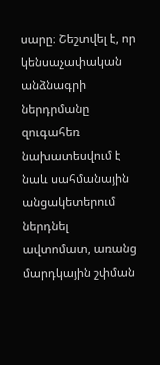սարը։ Շեշտվել է, որ կենսաչափական անձնագրի ներդրմանը զուգահեռ նախատեսվում է նաև սահմանային անցակետերում ներդնել ավտոմատ, առանց մարդկային շփման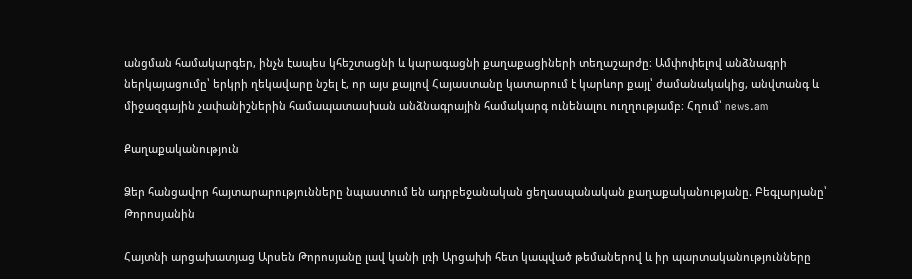անցման համակարգեր, ինչն էապես կհեշտացնի և կարագացնի քաղաքացիների տեղաշարժը։ Ամփոփելով անձնագրի ներկայացումը՝ երկրի ղեկավարը նշել է, որ այս քայլով Հայաստանը կատարում է կարևոր քայլ՝ ժամանակակից, անվտանգ և միջազգային չափանիշներին համապատասխան անձնագրային համակարգ ունենալու ուղղությամբ։ Հղում՝ news.am

Քաղաքականություն

Ձեր հանցավոր հայտարարությունները նպաստում են ադրբեջանական ցեղասպանական քաղաքականությանը. Բեգլարյանը՝ Թորոսյանին

Հայտնի արցախատյաց Արսեն Թորոսյանը լավ կանի լռի Արցախի հետ կապված թեմաներով և իր պարտականությունները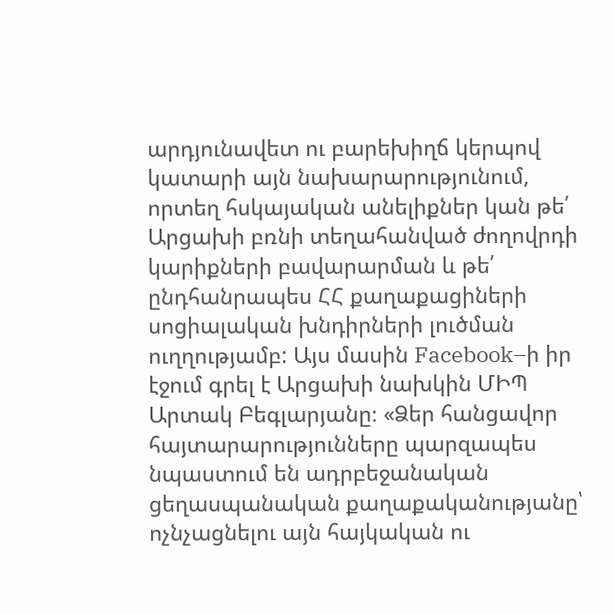արդյունավետ ու բարեխիղճ կերպով կատարի այն նախարարությունում, որտեղ հսկայական անելիքներ կան թե՛ Արցախի բռնի տեղահանված ժողովրդի կարիքների բավարարման և թե՛ ընդհանրապես ՀՀ քաղաքացիների սոցիալական խնդիրների լուծման ուղղությամբ: Այս մասին Facebook–ի իր էջում գրել է Արցախի նախկին ՄԻՊ Արտակ Բեգլարյանը։ «Ձեր հանցավոր հայտարարությունները պարզապես նպաստում են ադրբեջանական ցեղասպանական քաղաքականությանը՝ ոչնչացնելու այն հայկական ու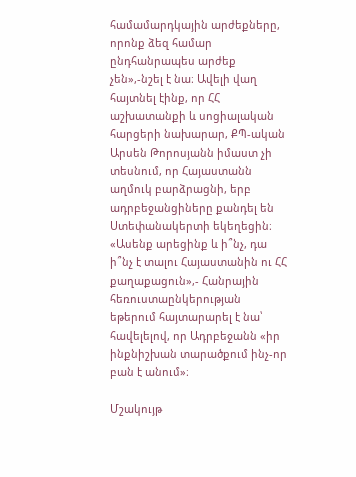համամարդկային արժեքները, որոնք ձեզ համար ընդհանրապես արժեք չեն»,-նշել է նա։ Ավելի վաղ հայտնել էինք, որ ՀՀ աշխատանքի և սոցիալական հարցերի նախարար, ՔՊ-ական Արսեն Թորոսյանն իմաստ չի տեսնում, որ Հայաստանն աղմուկ բարձրացնի, երբ ադրբեջանցիները քանդել են Ստեփանակերտի եկեղեցին։ «Ասենք արեցինք և ի՞նչ, դա ի՞նչ է տալու Հայաստանին ու ՀՀ քաղաքացուն»,- Հանրային հեռուստաընկերության եթերում հայտարարել է նա՝ հավելելով, որ Ադրբեջանն «իր ինքնիշխան տարածքում ինչ-որ բան է անում»։

Մշակույթ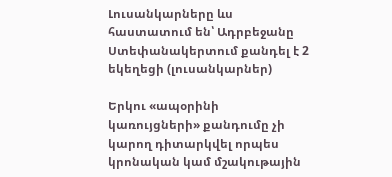Լուսանկարները ևս հաստատում են՝ Ադրբեջանը Ստեփանակերտում քանդել է 2 եկեղեցի (լուսանկարներ)

Երկու «ապօրինի կառույցների» քանդումը չի կարող դիտարկվել որպես կրոնական կամ մշակութային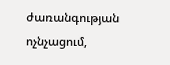ժառանգության ոչնչացում,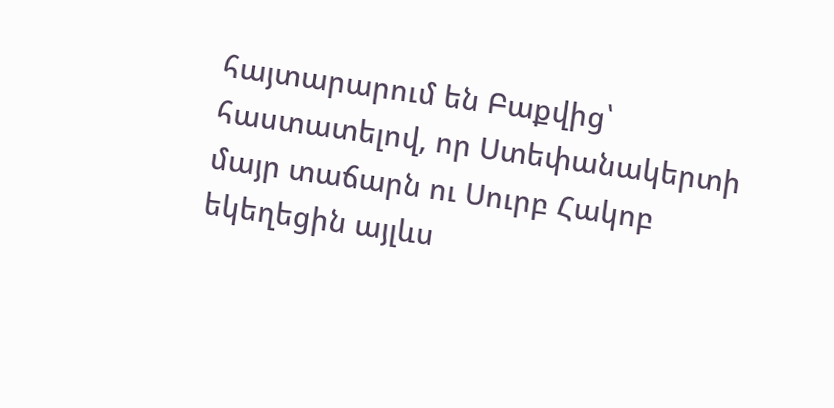հայտարարում են Բաքվից՝ հաստատելով, որ Ստեփանակերտի մայր տաճարն ու Սուրբ Հակոբ եկեղեցին այլևս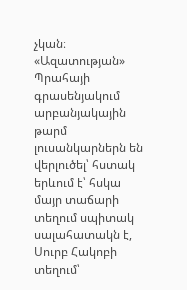չկան։ «Ազատության» Պրահայի գրասենյակում արբանյակային թարմ լուսանկարներն են վերլուծել՝ հստակ երևում է՝ հսկա մայր տաճարի տեղում սպիտակ սալահատակն է, Սուրբ Հակոբի տեղում՝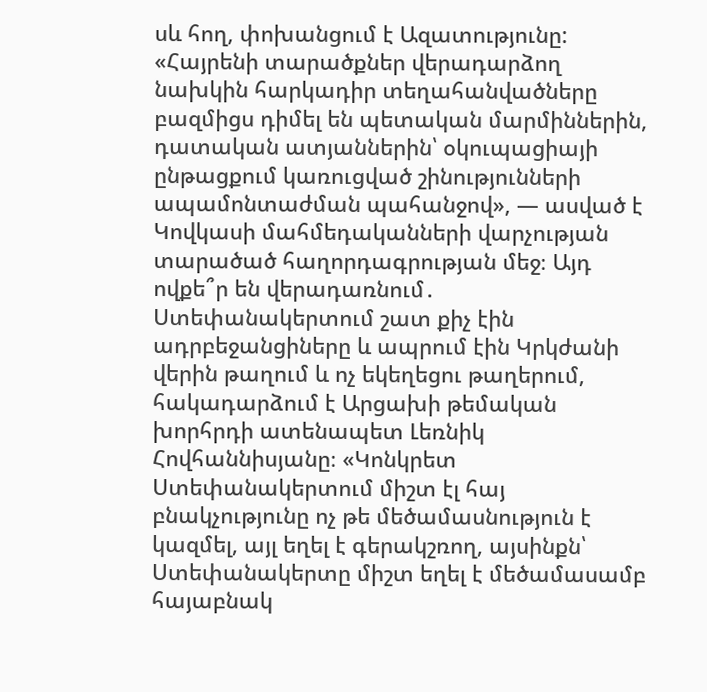սև հող, փոխանցում է Ազատությունը: «Հայրենի տարածքներ վերադարձող նախկին հարկադիր տեղահանվածները բազմիցս դիմել են պետական մարմիններին, դատական ատյաններին՝ օկուպացիայի ընթացքում կառուցված շինությունների ապամոնտաժման պահանջով», — ասված է Կովկասի մահմեդականների վարչության տարածած հաղորդագրության մեջ։ Այդ ովքե՞ր են վերադառնում․ Ստեփանակերտում շատ քիչ էին ադրբեջանցիները և ապրում էին Կրկժանի վերին թաղում և ոչ եկեղեցու թաղերում, հակադարձում է Արցախի թեմական խորհրդի ատենապետ Լեռնիկ Հովհաննիսյանը։ «Կոնկրետ Ստեփանակերտում միշտ էլ հայ բնակչությունը ոչ թե մեծամասնություն է կազմել, այլ եղել է գերակշռող, այսինքն՝ Ստեփանակերտը միշտ եղել է մեծամասամբ հայաբնակ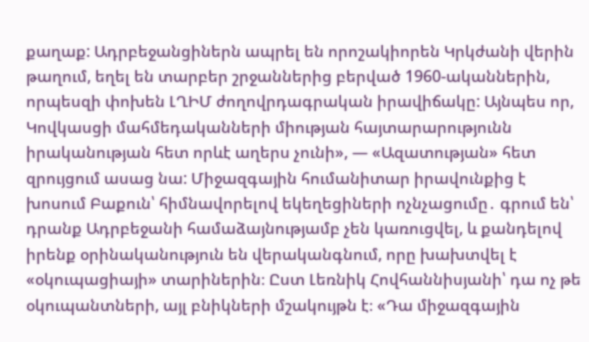քաղաք: Ադրբեջանցիներն ապրել են որոշակիորեն Կրկժանի վերին թաղում, եղել են տարբեր շրջաններից բերված 1960-ականներին, որպեսզի փոխեն ԼՂԻՄ ժողովրդագրական իրավիճակը: Այնպես որ, Կովկասցի մահմեդականների միության հայտարարությունն իրականության հետ որևէ աղերս չունի», — «Ազատության» հետ զրույցում ասաց նա: Միջազգային հումանիտար իրավունքից է խոսում Բաքուն՝ հիմնավորելով եկեղեցիների ոչնչացումը․ գրում են՝ դրանք Ադրբեջանի համաձայնությամբ չեն կառուցվել, և քանդելով իրենք օրինականություն են վերականգնում, որը խախտվել է «օկուպացիայի» տարիներին։ Ըստ Լեռնիկ Հովհաննիսյանի՝ դա ոչ թե օկուպանտների, այլ բնիկների մշակույթն է։ «Դա միջազգային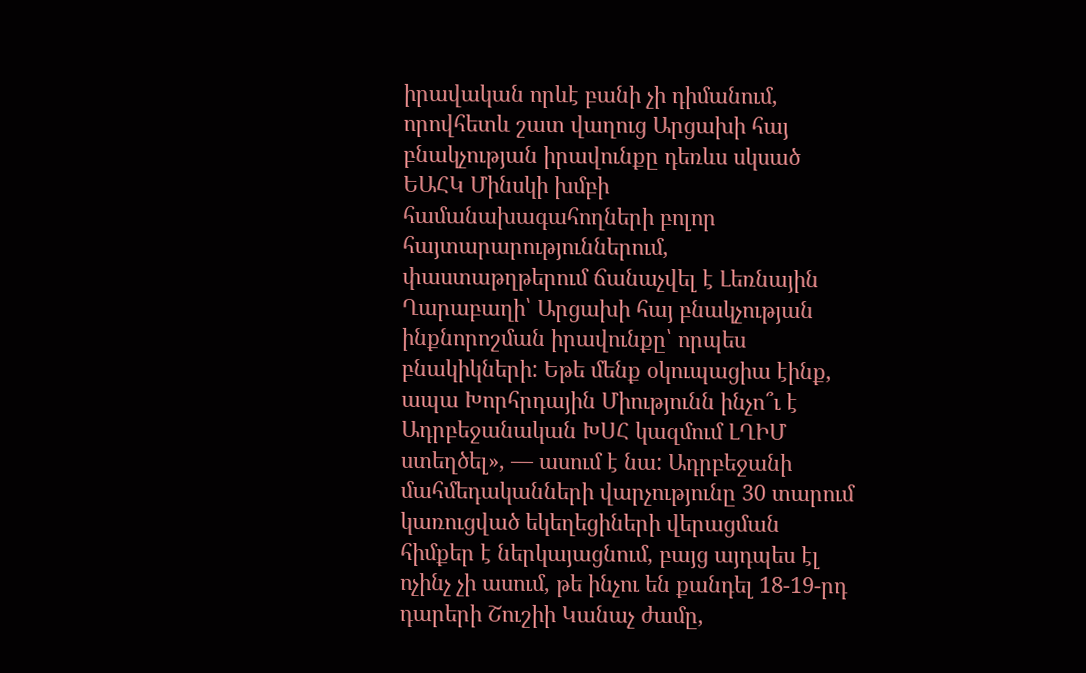իրավական որևէ բանի չի դիմանում, որովհետև շատ վաղուց Արցախի հայ բնակչության իրավունքը դեռևս սկսած ԵԱՀԿ Մինսկի խմբի համանախագահողների բոլոր հայտարարություններում, փաստաթղթերում ճանաչվել է Լեռնային Ղարաբաղի՝ Արցախի հայ բնակչության ինքնորոշման իրավունքը՝ որպես բնակիկների: Եթե մենք օկուպացիա էինք, ապա Խորհրդային Միությունն ինչո՞ւ է Ադրբեջանական ԽՍՀ կազմում ԼՂԻՄ ստեղծել», — ասում է նա: Ադրբեջանի մահմեդականների վարչությունը 30 տարում կառուցված եկեղեցիների վերացման հիմքեր է ներկայացնում, բայց այդպես էլ ոչինչ չի ասում, թե ինչու են քանդել 18-19-րդ դարերի Շուշիի Կանաչ ժամը,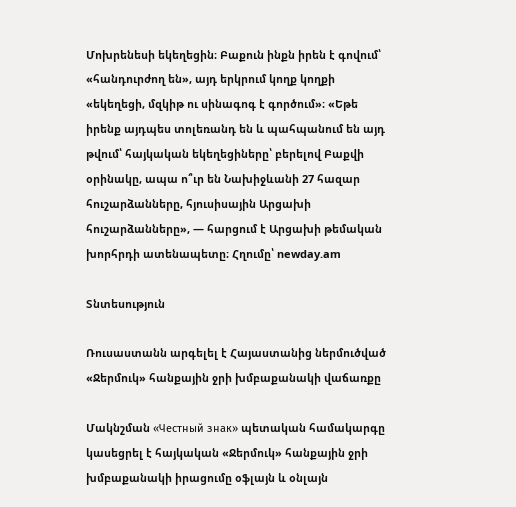Մոխրենեսի եկեղեցին։ Բաքուն ինքն իրեն է գովում՝ «հանդուրժող են», այդ երկրում կողք կողքի «եկեղեցի, մզկիթ ու սինագոգ է գործում»։ «Եթե իրենք այդպես տոլեռանդ են և պահպանում են այդ թվում՝ հայկական եկեղեցիները՝ բերելով Բաքվի օրինակը, ապա ո՞ւր են Նախիջևանի 27 հազար հուշարձանները, հյուսիսային Արցախի հուշարձանները», — հարցում է Արցախի թեմական խորհրդի ատենապետը։ Հղումը՝ newday.am

Տնտեսություն

Ռուսաստանն արգելել է Հայաստանից ներմուծված «Ջերմուկ» հանքային ջրի խմբաքանակի վաճառքը

Մակնշման «Честный знак» պետական համակարգը կասեցրել է հայկական «Ջերմուկ» հանքային ջրի խմբաքանակի իրացումը օֆլայն և օնլայն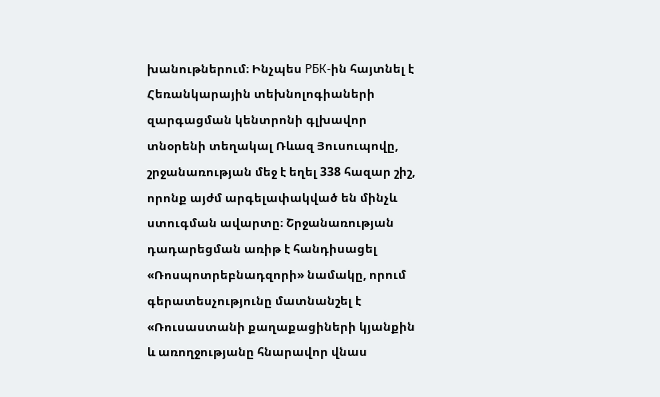խանութներում։ Ինչպես РБК-ին հայտնել է Հեռանկարային տեխնոլոգիաների զարգացման կենտրոնի գլխավոր տնօրենի տեղակալ Ռևազ Յուսուպովը, շրջանառության մեջ է եղել 338 հազար շիշ, որոնք այժմ արգելափակված են մինչև ստուգման ավարտը։ Շրջանառության դադարեցման առիթ է հանդիսացել «Ռոսպոտրեբնադզորի» նամակը, որում գերատեսչությունը մատնանշել է «Ռուսաստանի քաղաքացիների կյանքին և առողջությանը հնարավոր վնաս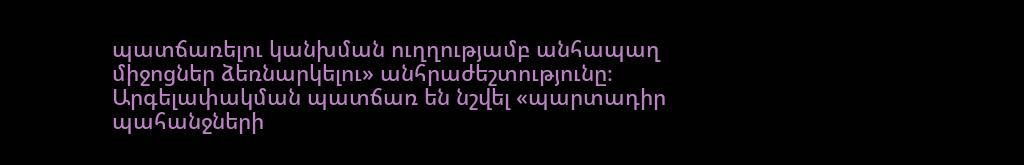պատճառելու կանխման ուղղությամբ անհապաղ միջոցներ ձեռնարկելու» անհրաժեշտությունը։ Արգելափակման պատճառ են նշվել «պարտադիր պահանջների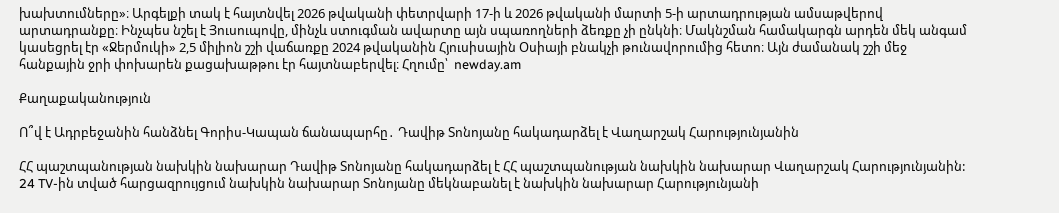խախտումները»։ Արգելքի տակ է հայտնվել 2026 թվականի փետրվարի 17-ի և 2026 թվականի մարտի 5-ի արտադրության ամսաթվերով արտադրանքը։ Ինչպես նշել է Յուսուպովը, մինչև ստուգման ավարտը այն սպառողների ձեռքը չի ընկնի։ Մակնշման համակարգն արդեն մեկ անգամ կասեցրել էր «Ջերմուկի» 2,5 միլիոն շշի վաճառքը 2024 թվականին Հյուսիսային Օսիայի բնակչի թունավորումից հետո։ Այն ժամանակ շշի մեջ հանքային ջրի փոխարեն քացախաթթու էր հայտնաբերվել։ Հղումը՝  newday.am

Քաղաքականություն

Ո՞վ է Ադրբեջանին հանձնել Գորիս-Կապան ճանապարհը․ Դավիթ Տոնոյանը հակադարձել է Վաղարշակ Հարությունյանին

ՀՀ պաշտպանության նախկին նախարար Դավիթ Տոնոյանը հակադարձել է ՀՀ պաշտպանության նախկին նախարար Վաղարշակ Հարությունյանին: 24 TV-ին տված հարցազրույցում նախկին նախարար Տոնոյանը մեկնաբանել է նախկին նախարար Հարությունյանի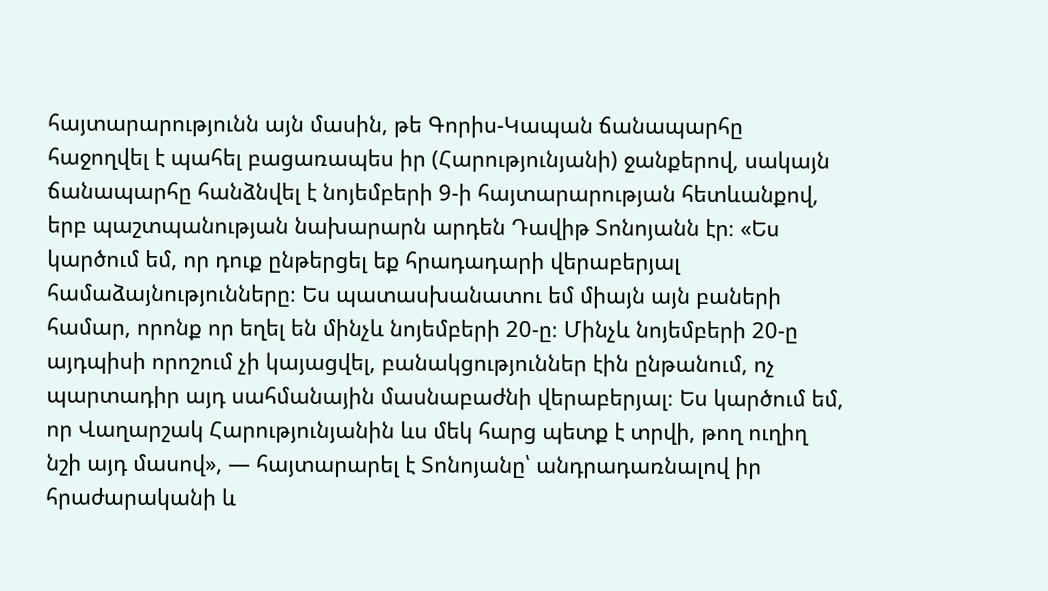հայտարարությունն այն մասին, թե Գորիս-Կապան ճանապարհը հաջողվել է պահել բացառապես իր (Հարությունյանի) ջանքերով, սակայն ճանապարհը հանձնվել է նոյեմբերի 9-ի հայտարարության հետևանքով, երբ պաշտպանության նախարարն արդեն Դավիթ Տոնոյանն էր։ «Ես կարծում եմ, որ դուք ընթերցել եք հրադադարի վերաբերյալ համաձայնությունները։ Ես պատասխանատու եմ միայն այն բաների համար, որոնք որ եղել են մինչև նոյեմբերի 20-ը։ Մինչև նոյեմբերի 20-ը այդպիսի որոշում չի կայացվել, բանակցություններ էին ընթանում, ոչ պարտադիր այդ սահմանային մասնաբաժնի վերաբերյալ։ Ես կարծում եմ, որ Վաղարշակ Հարությունյանին ևս մեկ հարց պետք է տրվի, թող ուղիղ նշի այդ մասով», — հայտարարել է Տոնոյանը՝ անդրադառնալով իր հրաժարականի և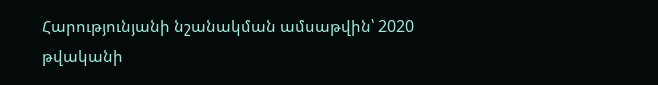Հարությունյանի նշանակման ամսաթվին՝ 2020 թվականի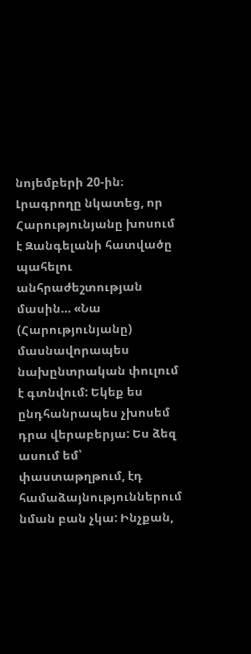նոյեմբերի 20-ին։ Լրագրողը նկատեց, որ Հարությունյանը խոսում է Զանգելանի հատվածը պահելու անհրաժեշտության մասին… «Նա (Հարությունյանը) մասնավորապես նախընտրական փուլում է գտնվում: Եկեք ես ընդհանրապես չխոսեմ դրա վերաբերյա: Ես ձեզ ասում եմ՝ փաստաթղթում, էդ համաձայնություններում նման բան չկա: Ինչքան,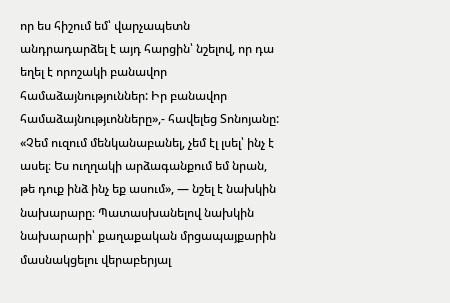որ ես հիշում եմ՝ վարչապետն անդրադարձել է այդ հարցին՝ նշելով, որ դա եղել է որոշակի բանավոր համաձայնություններ: Իր բանավոր համաձայնությւոնները»,- հավելեց Տոնոյանը: «Չեմ ուզում մենկանաբանել, չեմ էլ լսել՝ ինչ է ասել։ Ես ուղղակի արձագանքում եմ նրան, թե դուք ինձ ինչ եք ասում», — նշել է նախկին նախարարը։ Պատասխանելով նախկին նախարարի՝ քաղաքական մրցապայքարին մասնակցելու վերաբերյալ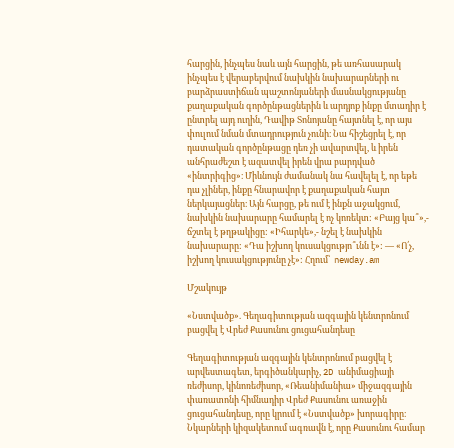հարցին, ինչպես նաև այն հարցին, թե առհասարակ ինչպես է վերաբերվում նախկին նախարարների ու բարձրաստիճան պաշտոնյաների մասնակցությանը քաղաքական գործընթացներին և արդյոք ինքը մտադիր է ընտրել այդ ուղին, Դավիթ Տոնոյանը հայտնել է, որ այս փուլում նման մտադրություն չունի։ Նա հիշեցրել է, որ դատական գործընթացը դեռ չի ավարտվել, և իրեն անհրաժեշտ է ազատվել իրեն վրա բարդված «ինտրիգից»։ Միևնույն ժամանակ նա հավելել է, որ եթե դա չլիներ, ինքը հնարավոր է քաղաքական հայտ ներկայացներ։ Այն հարցը, թե ում է ինքն աջակցում, նախկին նախարարը համարել է ոչ կոռեկտ: «Բայց կա՞»,- ճշտել է թղթակիցը: «Իհարկե»,- նշել է նախկին նախարարը: «Դա իշխող կուսակցությո՞ւնն է»: — «Ո՛չ, իշխող կուսակցությունը չէ»: Հղում՝  newday.am

Մշակույթ

«Նստվածք». Գեղագիտության ազգային կենտրոնում բացվել է Վրեժ Քասունու ցուցահանդեսը

Գեղագիտության ազգային կենտրոնում բացվել է արվեստագետ, երգիծանկարիչ, 2D անիմացիայի ռեժիսոր, կինոռեժիսոր, «Ռեանիմանիա» միջազգային փառատոնի հիմնադիր Վրեժ Քասունու առաջին ցուցահանդեսը, որը կրում է «Նստվածք» խորագիրը։ Նկարների կիզակետում ագռավն է, որը Քասունու համար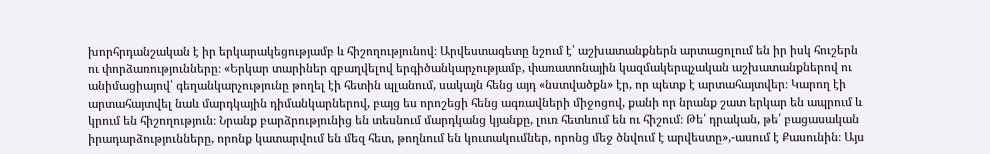խորհրդանշական է իր երկարակեցությամբ և հիշողությունով։ Արվեստագետը նշում է՝ աշխատանքներն արտացոլում են իր իսկ հուշերն ու փորձառությունները։ «Երկար տարիներ զբաղվելով երգիծանկարչությամբ, փառատոնային կազմակերպչական աշխատանքներով ու անիմացիայով՝ գեղանկարչությունը թողել էի հետին պլանում, սակայն հենց այդ «նստվածքն» էր, որ պետք է արտահայտվեր։ Կարող էի արտահայտվել նաև մարդկային դիմանկարներով, բայց ես որոշեցի հենց ագռավների միջոցով, քանի որ նրանք շատ երկար են ապրում և կրում են հիշողություն։ Նրանք բարձրությունից են տեսնում մարդկանց կյանքը, լուռ հետևում են ու հիշում։ Թե՛ դրական, թե՛ բացասական իրադարձությունները, որոնք կատարվում են մեզ հետ, թողնում են կուտակումներ, որոնց մեջ ծնվում է արվեստը»,-ասում է Քասունին։ Այս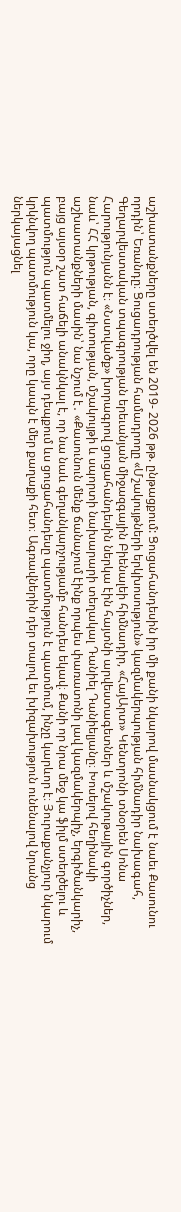աշխատանքները ստեղծվել են 2019- 2026 թթ. ընթացքում: Ցուցահանդեսին իր մի քանի նկարով մասնակցում է նաեւ Քասունու որդին՝ Եռանդը։ Ցուցադրության համադրողը «Մշակույթների երկխոսություն» կազմակերպության հիմնադիր նախագահ, Գեղարվեստական տպագրության երեւանյան միջազգային Բիենալեի հիմնադիր, «ՀայԱրտ» Կենտրոնի տնօրեն Սոնա Հարությունյանն է։ «Նստվածք» խորագրով ցուցահանդեսին ներկա էին հայտնի արվեստագետներ և մշակութային գործիչներ, նաև՝ ՀՀ կրթության, գիտության, մշակույթի և սպորտի նախարարի տեղակալ Դանիել Դանիելյանը։ Խոսելով հեղինակի աշխատանքների մասին՝ նա նշում է․ «Քասունուն մենք ճանաչում էինք որպես փառատոնի լավ կազմակերպիչ, երգիծանկարիչ, բայց այսօր շատ հաճելի անակնկալ է, որ նա նաև գեղանկարչությամբ հանդես եկավ։ Քանի որ նրա մեջ կա ֆիլմ ստեղծելու և պատմություն պատմելու ջիղ, այս դեպքում ևս ցուցահանդեսը պատմություն է պատմում, ինչը կարևոր է։ Յուրաքանչյուր նկարում կրկնվող պատմություն կա, որը կապն է մեր քաղաքի հետ։ Ագռավներին դեր տալով եւ խիզախություն ունենալով նրանց ներկայացնել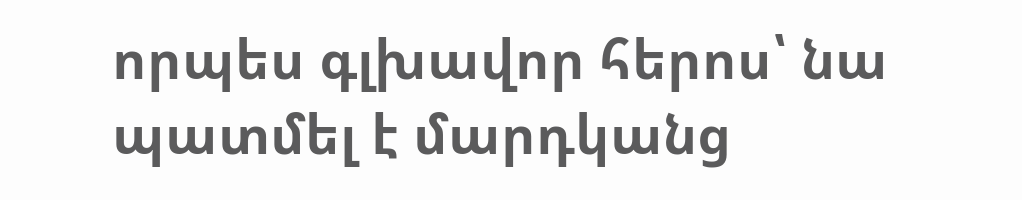որպես գլխավոր հերոս՝ նա պատմել է մարդկանց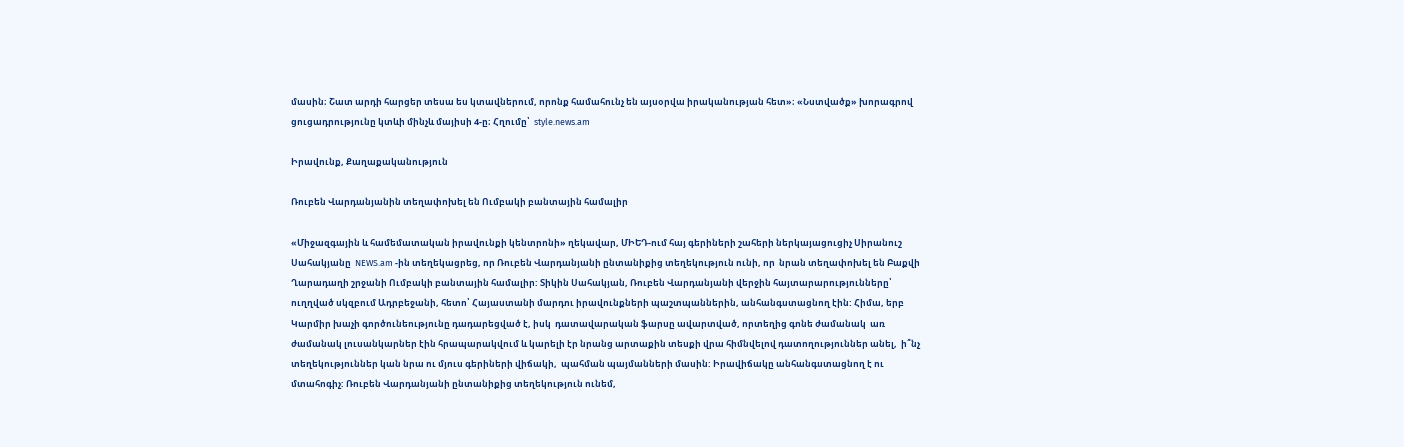մասին։ Շատ արդի հարցեր տեսա ես կտավներում, որոնք համահունչ են այսօրվա իրականության հետ»։ «Նստվածք» խորագրով ցուցադրությունը կտևի մինչև մայիսի 4-ը։ Հղումը՝  style.news.am

Իրավունք, Քաղաքականություն

Ռուբեն Վարդանյանին տեղափոխել են Ումբակի բանտային համալիր

«Միջազգային և համեմատական իրավունքի կենտրոնի» ղեկավար, ՄԻԵԴ-ում հայ գերիների շահերի ներկայացուցիչ Սիրանուշ Սահակյանը  NEWS.am -ին տեղեկացրեց, որ Ռուբեն Վարդանյանի ընտանիքից տեղեկություն ունի, որ  նրան տեղափոխել են Բաքվի Ղարադաղի շրջանի Ումբակի բանտային համալիր: Տիկին Սահակյան, Ռուբեն Վարդանյանի վերջին հայտարարությունները՝ ուղղված սկզբում Ադրբեջանի, հետո՝ Հայաստանի մարդու իրավունքների պաշտպաններին, անհանգստացնող էին: Հիմա, երբ Կարմիր խաչի գործունեությունը դադարեցված է, իսկ  դատավարական ֆարսը ավարտված, որտեղից գոնե ժամանակ  առ ժամանակ լուսանկարներ էին հրապարակվում և կարելի էր նրանց արտաքին տեսքի վրա հիմնվելով դատողություններ անել,  ի՞նչ տեղեկություններ կան նրա ու մյուս գերիների վիճակի,  պահման պայմանների մասին: Իրավիճակը անհանգստացնող է ու մտահոգիչ: Ռուբեն Վարդանյանի ընտանիքից տեղեկություն ունեմ,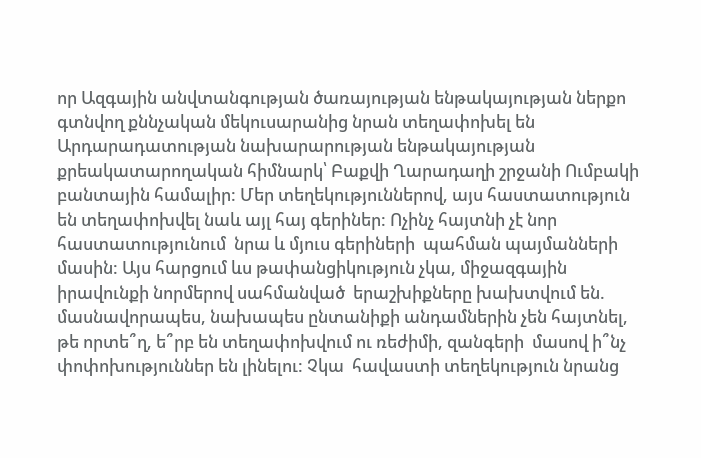որ Ազգային անվտանգության ծառայության ենթակայության ներքո գտնվող քննչական մեկուսարանից նրան տեղափոխել են Արդարադատության նախարարության ենթակայության քրեակատարողական հիմնարկ՝ Բաքվի Ղարադաղի շրջանի Ումբակի բանտային համալիր: Մեր տեղեկություններով, այս հաստատություն են տեղափոխվել նաև այլ հայ գերիներ: Ոչինչ հայտնի չէ նոր հաստատությունում  նրա և մյուս գերիների  պահման պայմանների մասին: Այս հարցում ևս թափանցիկություն չկա, միջազգային իրավունքի նորմերով սահմանված  երաշխիքները խախտվում են. մասնավորապես, նախապես ընտանիքի անդամներին չեն հայտնել, թե որտե՞ղ, ե՞րբ են տեղափոխվում ու ռեժիմի, զանգերի  մասով ի՞նչ փոփոխություններ են լինելու: Չկա  հավաստի տեղեկություն նրանց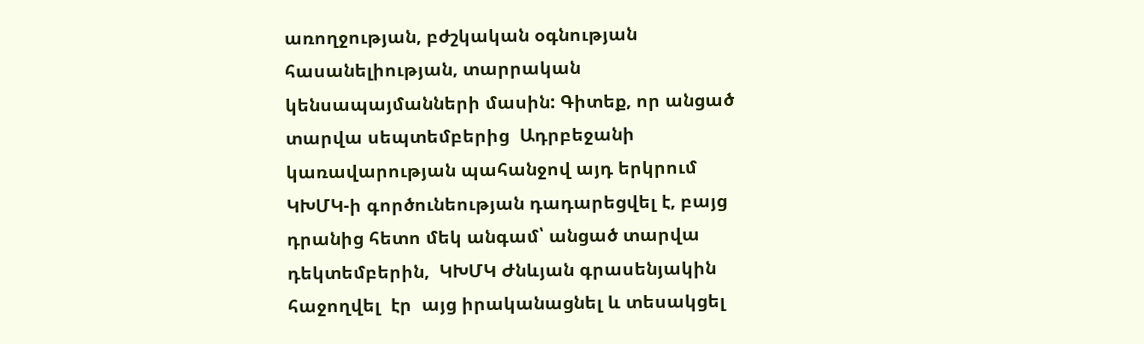առողջության, բժշկական օգնության հասանելիության, տարրական կենսապայմանների մասին: Գիտեք, որ անցած տարվա սեպտեմբերից  Ադրբեջանի կառավարության պահանջով այդ երկրում ԿԽՄԿ-ի գործունեության դադարեցվել է, բայց դրանից հետո մեկ անգամ՝ անցած տարվա դեկտեմբերին,  ԿԽՄԿ Ժնևյան գրասենյակին  հաջողվել  էր  այց իրականացնել և տեսակցել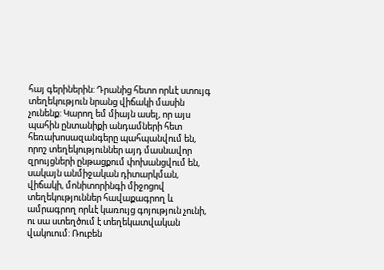հայ գերիներին: Դրանից հետո որևէ ստույգ տեղեկություն նրանց վիճակի մասին չունենք: Կարող եմ միայն ասել, որ այս պահին ընտանիքի անդամների հետ հեռախոսազանգերը պահպանվում են, որոշ տեղեկություններ այդ մասնավոր զրույցների ընթացքում փոխանցվում են, սակայն անմիջական դիտարկման,  վիճակի, մոնիտորինգի միջոցով տեղեկություններ հավաքագրող և ամրագրող որևէ կառույց գոյություն չունի, ու սա ստեղծում է տեղեկատվական վակուում: Ռուբեն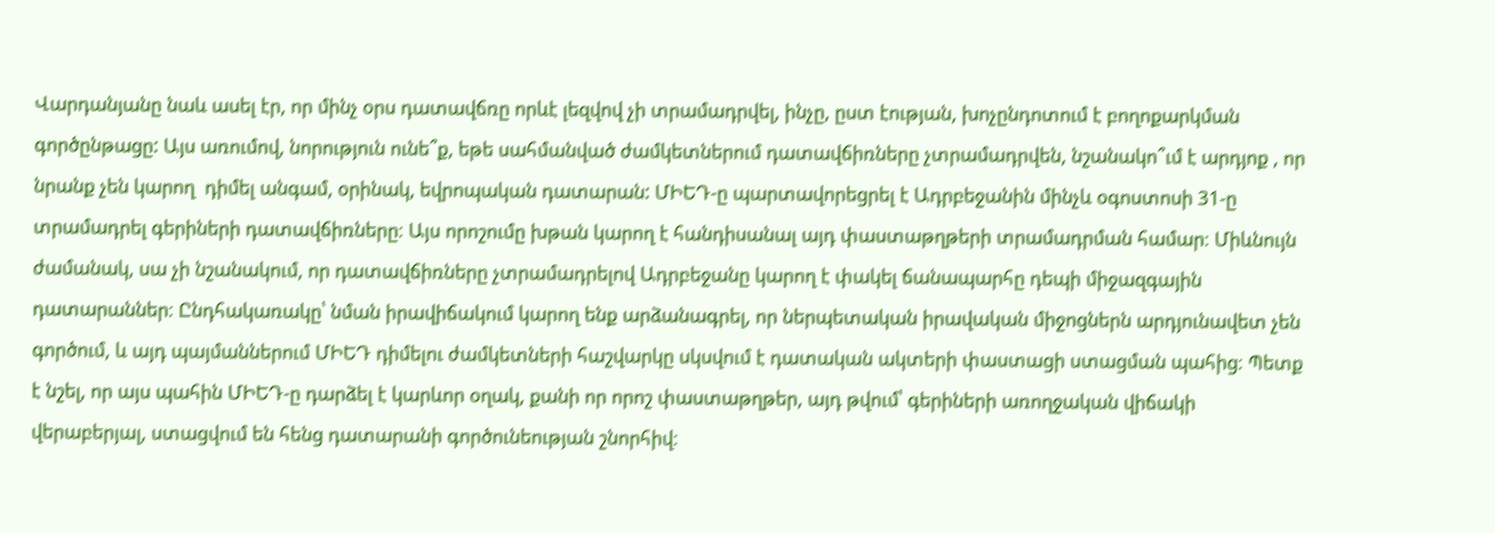Վարդանյանը նաև ասել էր, որ մինչ օրս դատավճռը որևէ լեզվով չի տրամադրվել, ինչը, ըստ էության, խոչընդոտում է բողոքարկման գործընթացը: Այս առումով, նորություն ունե՞ք, եթե սահմանված ժամկետներում դատավճիռները չտրամադրվեն, նշանակո՞ւմ է արդյոք , որ նրանք չեն կարող  դիմել անգամ, օրինակ, եվրոպական դատարան: ՄԻԵԴ-ը պարտավորեցրել է Ադրբեջանին մինչև օգոստոսի 31-ը տրամադրել գերիների դատավճիռները։ Այս որոշումը խթան կարող է հանդիսանալ այդ փաստաթղթերի տրամադրման համար։ Միևնույն ժամանակ, սա չի նշանակում, որ դատավճիռները չտրամադրելով Ադրբեջանը կարող է փակել ճանապարհը դեպի միջազգային դատարաններ։ Ընդհակառակը՝ նման իրավիճակում կարող ենք արձանագրել, որ ներպետական իրավական միջոցներն արդյունավետ չեն գործում, և այդ պայմաններում ՄԻԵԴ դիմելու ժամկետների հաշվարկը սկսվում է դատական ակտերի փաստացի ստացման պահից։ Պետք է նշել, որ այս պահին ՄԻԵԴ-ը դարձել է կարևոր օղակ, քանի որ որոշ փաստաթղթեր, այդ թվում՝ գերիների առողջական վիճակի վերաբերյալ, ստացվում են հենց դատարանի գործունեության շնորհիվ։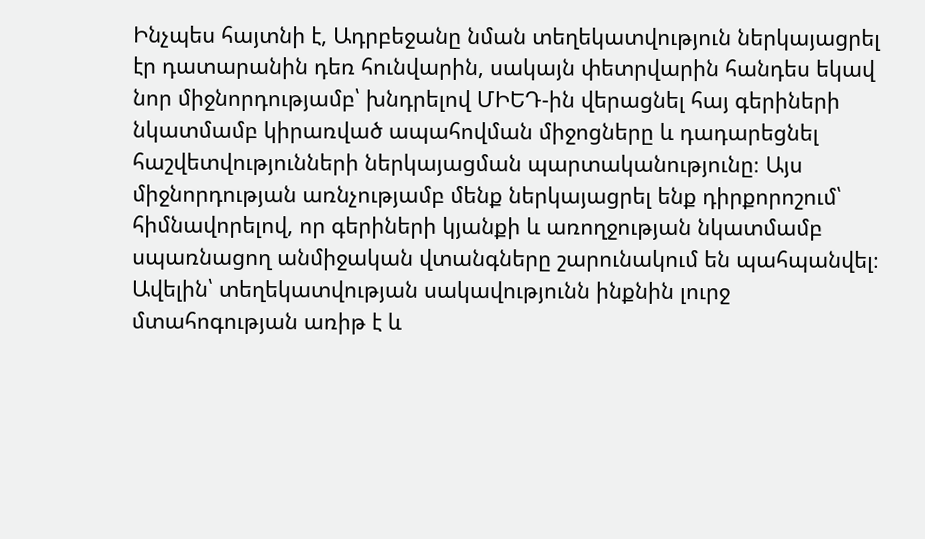Ինչպես հայտնի է, Ադրբեջանը նման տեղեկատվություն ներկայացրել էր դատարանին դեռ հունվարին, սակայն փետրվարին հանդես եկավ նոր միջնորդությամբ՝ խնդրելով ՄԻԵԴ-ին վերացնել հայ գերիների նկատմամբ կիրառված ապահովման միջոցները և դադարեցնել հաշվետվությունների ներկայացման պարտականությունը։ Այս միջնորդության առնչությամբ մենք ներկայացրել ենք դիրքորոշում՝ հիմնավորելով, որ գերիների կյանքի և առողջության նկատմամբ սպառնացող անմիջական վտանգները շարունակում են պահպանվել։ Ավելին՝ տեղեկատվության սակավությունն ինքնին լուրջ մտահոգության առիթ է և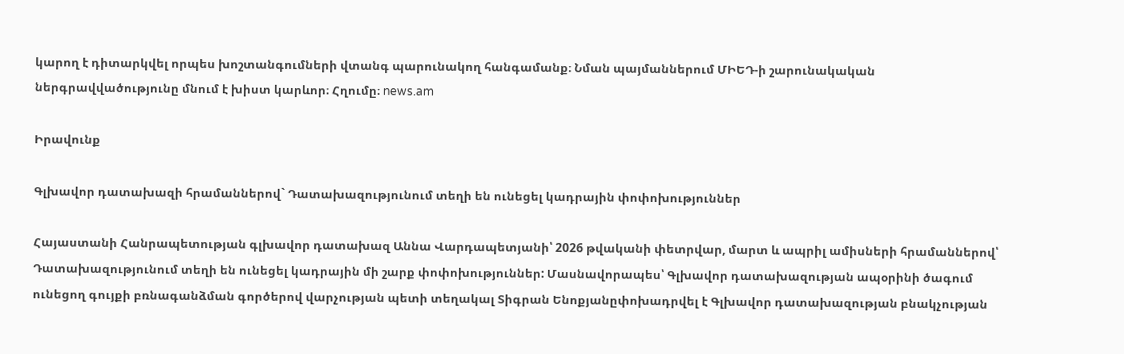կարող է դիտարկվել որպես խոշտանգումների վտանգ պարունակող հանգամանք։ Նման պայմաններում ՄԻԵԴ-ի շարունակական ներգրավվածությունը մնում է խիստ կարևոր։ Հղումը։ news.am

Իրավունք

Գլխավոր դատախազի հրամաններով` Դատախազությունում տեղի են ունեցել կադրային փոփոխություններ

Հայաստանի Հանրապետության գլխավոր դատախազ Աննա Վարդապետյանի՝ 2026 թվականի փետրվար, մարտ և ապրիլ ամիսների հրամաններով՝ Դատախազությունում տեղի են ունեցել կադրային մի շարք փոփոխություններ: Մասնավորապես՝ Գլխավոր դատախազության ապօրինի ծագում ունեցող գույքի բռնագանձման գործերով վարչության պետի տեղակալ Տիգրան Ենոքյանըփոխադրվել է Գլխավոր դատախազության բնակչության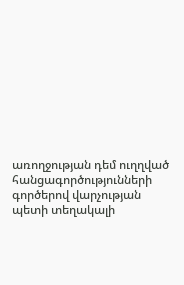առողջության դեմ ուղղված հանցագործությունների գործերով վարչության պետի տեղակալի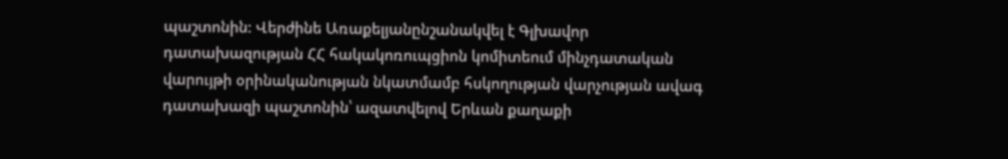պաշտոնին: Վերժինե Առաքելյանընշանակվել է Գլխավոր դատախազության ՀՀ հակակոռուպցիոն կոմիտեում մինչդատական վարույթի օրինականության նկատմամբ հսկողության վարչության ավագ դատախազի պաշտոնին՝ ազատվելով Երևան քաղաքի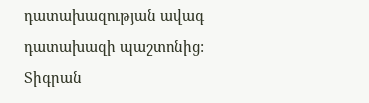դատախազության ավագ դատախազի պաշտոնից: Տիգրան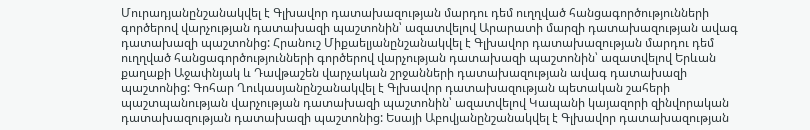Մուրադյանընշանակվել է Գլխավոր դատախազության մարդու դեմ ուղղված հանցագործությունների գործերով վարչության դատախազի պաշտոնին՝ ազատվելով Արարատի մարզի դատախազության ավագ դատախազի պաշտոնից: Հրանուշ Միքաելյանընշանակվել է Գլխավոր դատախազության մարդու դեմ ուղղված հանցագործությունների գործերով վարչության դատախազի պաշտոնին՝ ազատվելով Երևան քաղաքի Աջափնյակ և Դավթաշեն վարչական շրջանների դատախազության ավագ դատախազի պաշտոնից: Գոհար Ղուկասյանընշանակվել է Գլխավոր դատախազության պետական շահերի պաշտպանության վարչության դատախազի պաշտոնին՝ ազատվելով Կապանի կայազորի զինվորական դատախազության դատախազի պաշտոնից: Եսայի Աբովյանընշանակվել է Գլխավոր դատախազության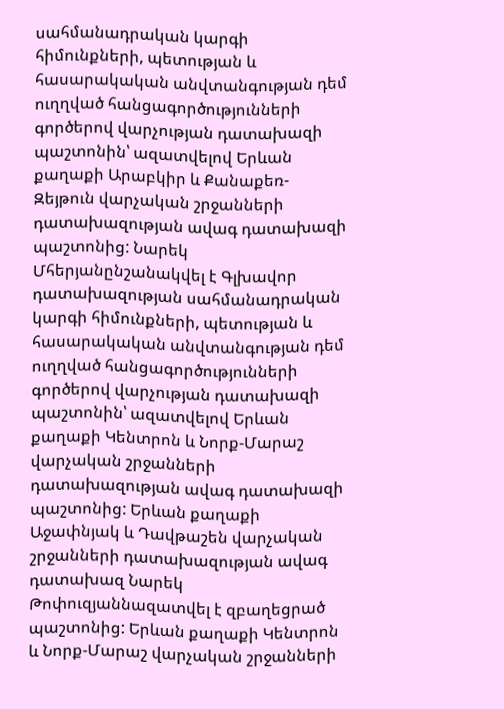սահմանադրական կարգի հիմունքների, պետության և հասարակական անվտանգության դեմ ուղղված հանցագործությունների գործերով վարչության դատախազի պաշտոնին՝ ազատվելով Երևան քաղաքի Արաբկիր և Քանաքեռ-Զեյթուն վարչական շրջանների դատախազության ավագ դատախազի պաշտոնից: Նարեկ Մհերյանընշանակվել է Գլխավոր դատախազության սահմանադրական կարգի հիմունքների, պետության և հասարակական անվտանգության դեմ ուղղված հանցագործությունների գործերով վարչության դատախազի պաշտոնին՝ ազատվելով Երևան քաղաքի Կենտրոն և Նորք-Մարաշ վարչական շրջանների դատախազության ավագ դատախազի պաշտոնից: Երևան քաղաքի Աջափնյակ և Դավթաշեն վարչական շրջանների դատախազության ավագ դատախազ Նարեկ Թոփուզյաննազատվել է զբաղեցրած պաշտոնից: Երևան քաղաքի Կենտրոն և Նորք-Մարաշ վարչական շրջանների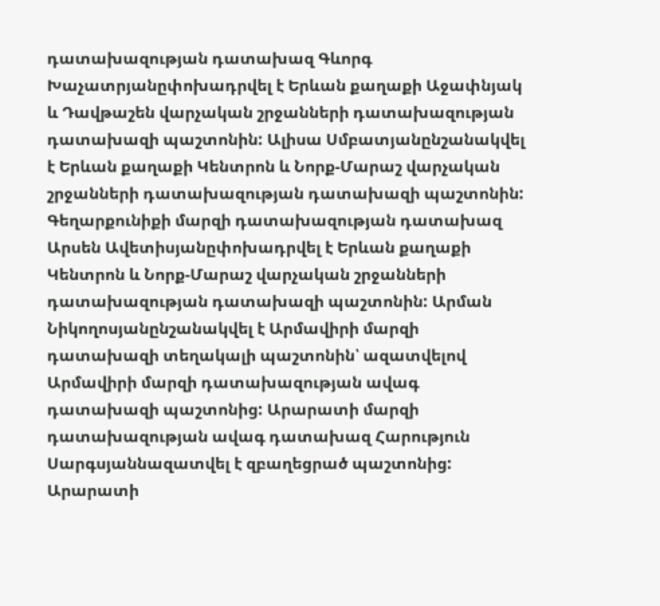դատախազության դատախազ Գևորգ Խաչատրյանըփոխադրվել է Երևան քաղաքի Աջափնյակ և Դավթաշեն վարչական շրջանների դատախազության դատախազի պաշտոնին: Ալիսա Սմբատյանընշանակվել է Երևան քաղաքի Կենտրոն և Նորք-Մարաշ վարչական շրջանների դատախազության դատախազի պաշտոնին: Գեղարքունիքի մարզի դատախազության դատախազ Արսեն Ավետիսյանըփոխադրվել է Երևան քաղաքի Կենտրոն և Նորք-Մարաշ վարչական շրջանների դատախազության դատախազի պաշտոնին: Արման Նիկողոսյանընշանակվել է Արմավիրի մարզի դատախազի տեղակալի պաշտոնին՝ ազատվելով Արմավիրի մարզի դատախազության ավագ դատախազի պաշտոնից: Արարատի մարզի դատախազության ավագ դատախազ Հարություն Սարգսյաննազատվել է զբաղեցրած պաշտոնից: Արարատի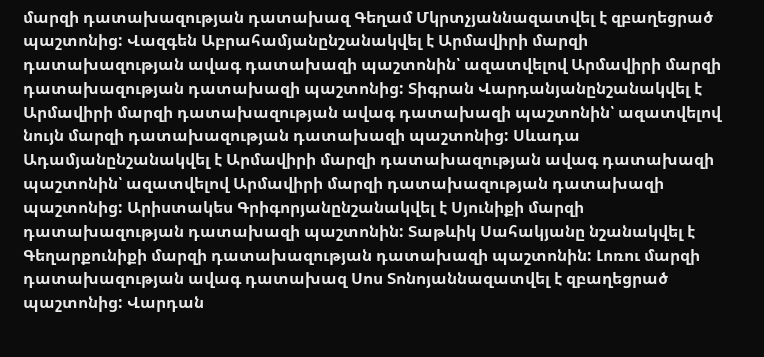մարզի դատախազության դատախազ Գեղամ Մկրտչյաննազատվել է զբաղեցրած պաշտոնից: Վազգեն Աբրահամյանընշանակվել է Արմավիրի մարզի դատախազության ավագ դատախազի պաշտոնին՝ ազատվելով Արմավիրի մարզի դատախազության դատախազի պաշտոնից: Տիգրան Վարդանյանընշանակվել է Արմավիրի մարզի դատախազության ավագ դատախազի պաշտոնին՝ ազատվելով նույն մարզի դատախազության դատախազի պաշտոնից: Սևադա Ադամյանընշանակվել է Արմավիրի մարզի դատախազության ավագ դատախազի պաշտոնին՝ ազատվելով Արմավիրի մարզի դատախազության դատախազի պաշտոնից: Արիստակես Գրիգորյանընշանակվել է Սյունիքի մարզի դատախազության դատախազի պաշտոնին: Տաթևիկ Սահակյանը նշանակվել է Գեղարքունիքի մարզի դատախազության դատախազի պաշտոնին: Լոռու մարզի դատախազության ավագ դատախազ Սոս Տոնոյաննազատվել է զբաղեցրած պաշտոնից: Վարդան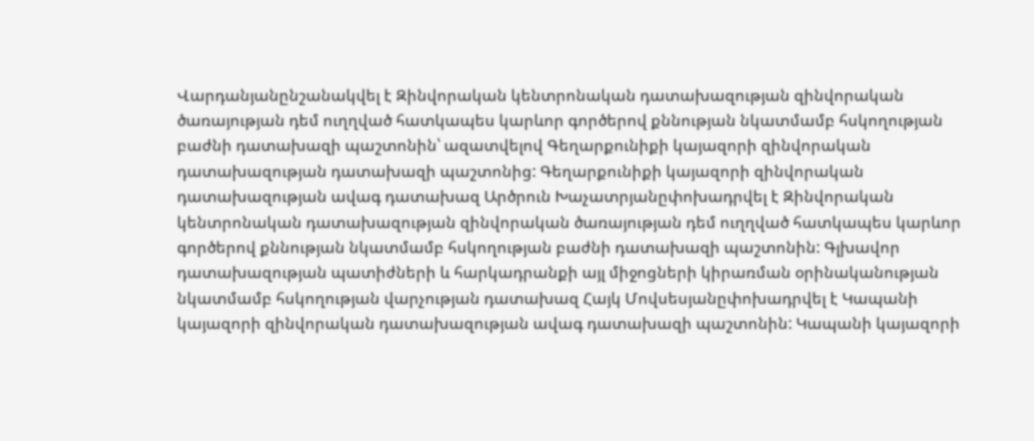Վարդանյանընշանակվել է Զինվորական կենտրոնական դատախազության զինվորական ծառայության դեմ ուղղված հատկապես կարևոր գործերով քննության նկատմամբ հսկողության բաժնի դատախազի պաշտոնին՝ ազատվելով Գեղարքունիքի կայազորի զինվորական դատախազության դատախազի պաշտոնից: Գեղարքունիքի կայազորի զինվորական դատախազության ավագ դատախազ Արծրուն Խաչատրյանըփոխադրվել է Զինվորական կենտրոնական դատախազության զինվորական ծառայության դեմ ուղղված հատկապես կարևոր գործերով քննության նկատմամբ հսկողության բաժնի դատախազի պաշտոնին: Գլխավոր դատախազության պատիժների և հարկադրանքի այլ միջոցների կիրառման օրինականության նկատմամբ հսկողության վարչության դատախազ Հայկ Մովսեսյանըփոխադրվել է Կապանի կայազորի զինվորական դատախազության ավագ դատախազի պաշտոնին: Կապանի կայազորի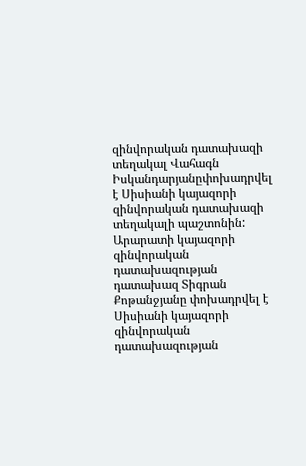զինվորական դատախազի տեղակալ Վահագն Իսկանդարյանըփոխադրվել է Սիսիանի կայազորի զինվորական դատախազի տեղակալի պաշտոնին: Արարատի կայազորի զինվորական դատախազության դատախազ Տիգրան Քոթանջյանը փոխադրվել է Սիսիանի կայազորի զինվորական դատախազության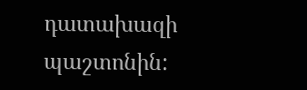դատախազի պաշտոնին: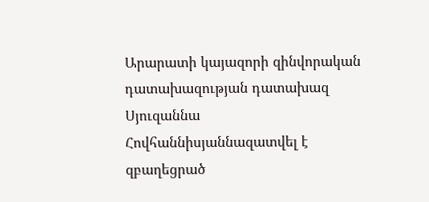Արարատի կայազորի զինվորական դատախազության դատախազ Սյուզաննա Հովհաննիսյաննազատվել է զբաղեցրած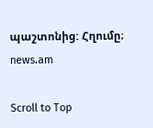պաշտոնից: Հղումը։ news.am

Scroll to Top